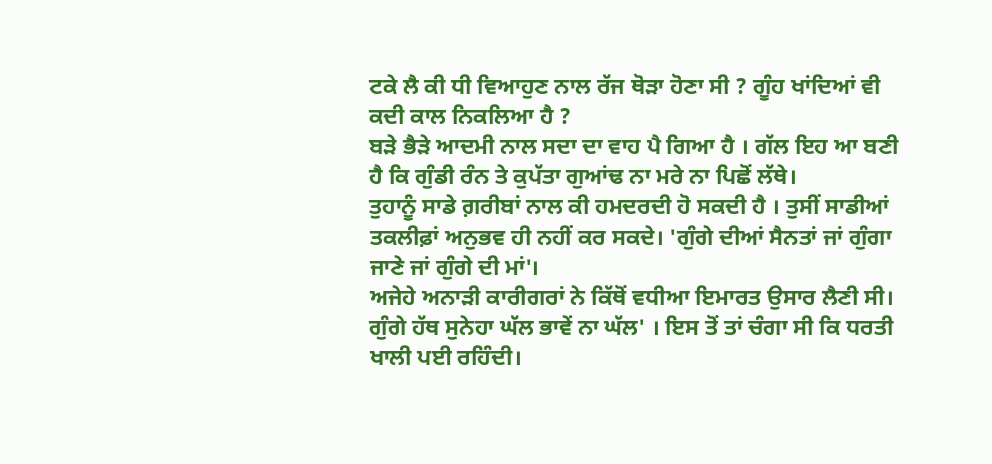ਟਕੇ ਲੈ ਕੀ ਧੀ ਵਿਆਹੁਣ ਨਾਲ ਰੱਜ ਥੋੜਾ ਹੋਣਾ ਸੀ ? ਗੂੰਹ ਖਾਂਦਿਆਂ ਵੀ ਕਦੀ ਕਾਲ ਨਿਕਲਿਆ ਹੈ ?
ਬੜੇ ਭੈੜੇ ਆਦਮੀ ਨਾਲ ਸਦਾ ਦਾ ਵਾਹ ਪੈ ਗਿਆ ਹੈ । ਗੱਲ ਇਹ ਆ ਬਣੀ ਹੈ ਕਿ ਗੁੰਡੀ ਰੰਨ ਤੇ ਕੁਪੱਤਾ ਗੁਆਂਢ ਨਾ ਮਰੇ ਨਾ ਪਿਛੋਂ ਲੱਥੇ।
ਤੁਹਾਨੂੰ ਸਾਡੇ ਗ਼ਰੀਬਾਂ ਨਾਲ ਕੀ ਹਮਦਰਦੀ ਹੋ ਸਕਦੀ ਹੈ । ਤੁਸੀਂ ਸਾਡੀਆਂ ਤਕਲੀਫ਼ਾਂ ਅਨੁਭਵ ਹੀ ਨਹੀਂ ਕਰ ਸਕਦੇ। 'ਗੁੰਗੇ ਦੀਆਂ ਸੈਨਤਾਂ ਜਾਂ ਗੁੰਗਾ ਜਾਣੇ ਜਾਂ ਗੁੰਗੇ ਦੀ ਮਾਂ'।
ਅਜੇਹੇ ਅਨਾੜੀ ਕਾਰੀਗਰਾਂ ਨੇ ਕਿੱਥੋਂ ਵਧੀਆ ਇਮਾਰਤ ਉਸਾਰ ਲੈਣੀ ਸੀ। ਗੁੰਗੇ ਹੱਥ ਸੁਨੇਹਾ ਘੱਲ ਭਾਵੇਂ ਨਾ ਘੱਲ' । ਇਸ ਤੋਂ ਤਾਂ ਚੰਗਾ ਸੀ ਕਿ ਧਰਤੀ ਖਾਲੀ ਪਈ ਰਹਿੰਦੀ।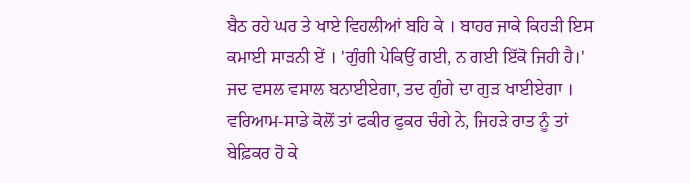ਬੈਠ ਰਹੇ ਘਰ ਤੇ ਖਾਏ ਵਿਹਲੀਆਂ ਬਹਿ ਕੇ । ਬਾਹਰ ਜਾਕੇ ਕਿਹੜੀ ਇਸ ਕਮਾਈ ਸਾੜਨੀ ਏਂ । 'ਗੁੰਗੀ ਪੇਕਿਉਂ ਗਈ, ਨ ਗਈ ਇੱਕੋ ਜਿਹੀ ਹੈ।'
ਜਦ ਵਸਲ ਵਸਾਲ ਬਨਾਈਏਗਾ, ਤਦ ਗੁੰਗੇ ਦਾ ਗੁੜ ਖਾਈਏਗਾ ।
ਵਰਿਆਮ-ਸਾਡੇ ਕੋਲੋਂ ਤਾਂ ਫਕੀਰ ਫੁਕਰ ਚੰਗੇ ਨੇ, ਜਿਹੜੇ ਰਾਤ ਨੂੰ ਤਾਂ ਬੇਫ਼ਿਕਰ ਹੋ ਕੇ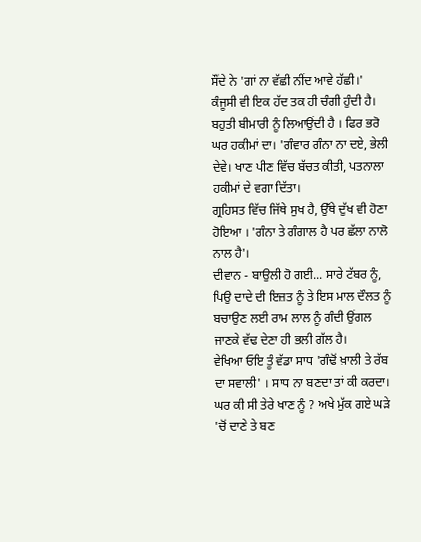ਸੌਂਦੇ ਨੇ 'ਗਾਂ ਨਾ ਵੱਛੀ ਨੀਂਦ ਆਵੇ ਹੱਛੀ।'
ਕੰਜੂਸੀ ਵੀ ਇਕ ਹੱਦ ਤਕ ਹੀ ਚੰਗੀ ਹੁੰਦੀ ਹੈ। ਬਹੁਤੀ ਬੀਮਾਰੀ ਨੂੰ ਲਿਆਉਂਦੀ ਹੈ । ਫਿਰ ਭਰੋ ਘਰ ਹਕੀਮਾਂ ਦਾ। 'ਗੰਵਾਰ ਗੰਨਾ ਨਾ ਦਏ, ਭੇਲੀ ਦੇਵੇ। ਖਾਣ ਪੀਣ ਵਿੱਚ ਬੱਚਤ ਕੀਤੀ, ਪਤਨਾਲਾ ਹਕੀਮਾਂ ਦੇ ਵਗਾ ਦਿੱਤਾ।
ਗ੍ਰਹਿਸਤ ਵਿੱਚ ਜਿੱਥੇ ਸੁਖ ਹੈ, ਉੱਥੇ ਦੁੱਖ ਵੀ ਹੋਣਾ ਹੋਇਆ । 'ਗੰਨਾ ਤੇ ਗੰਗਾਲ ਹੈ ਪਰ ਛੱਲਾ ਨਾਲੋ ਨਾਲ ਹੈ'।
ਦੀਵਾਨ - ਬਾਉਲੀ ਹੋ ਗਈ... ਸਾਰੇ ਟੱਬਰ ਨੂੰ, ਪਿਉ ਦਾਦੇ ਦੀ ਇਜ਼ਤ ਨੂੰ ਤੇ ਇਸ ਮਾਲ ਦੌਲਤ ਨੂੰ ਬਚਾਉਣ ਲਈ ਰਾਮ ਲਾਲ ਨੂੰ ਗੰਦੀ ਉਂਗਲ ਜਾਣਕੇ ਵੱਢ ਦੇਣਾ ਹੀ ਭਲੀ ਗੱਲ ਹੈ।
ਵੇਖਿਆ ਓਇ ਤੂੰ ਵੱਡਾ ਸਾਧ 'ਗੰਢੋਂ ਖ਼ਾਲੀ ਤੇ ਰੱਬ ਦਾ ਸਵਾਲੀ' । ਸਾਧ ਨਾ ਬਣਦਾ ਤਾਂ ਕੀ ਕਰਦਾ। ਘਰ ਕੀ ਸੀ ਤੇਰੇ ਖਾਣ ਨੂੰ ? ਅਖੇ ਮੁੱਕ ਗਏ ਘੜੇ 'ਚੋਂ ਦਾਣੇ ਤੇ ਬਣ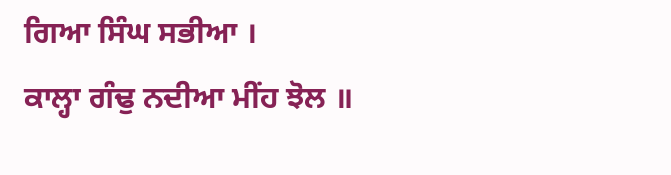ਗਿਆ ਸਿੰਘ ਸਭੀਆ ।
ਕਾਲ੍ਹਾ ਗੰਢੁ ਨਦੀਆ ਮੀਂਹ ਝੋਲ ॥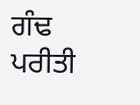ਗੰਢ ਪਰੀਤੀ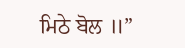ਮਿਠੇ ਬੋਲ ॥”